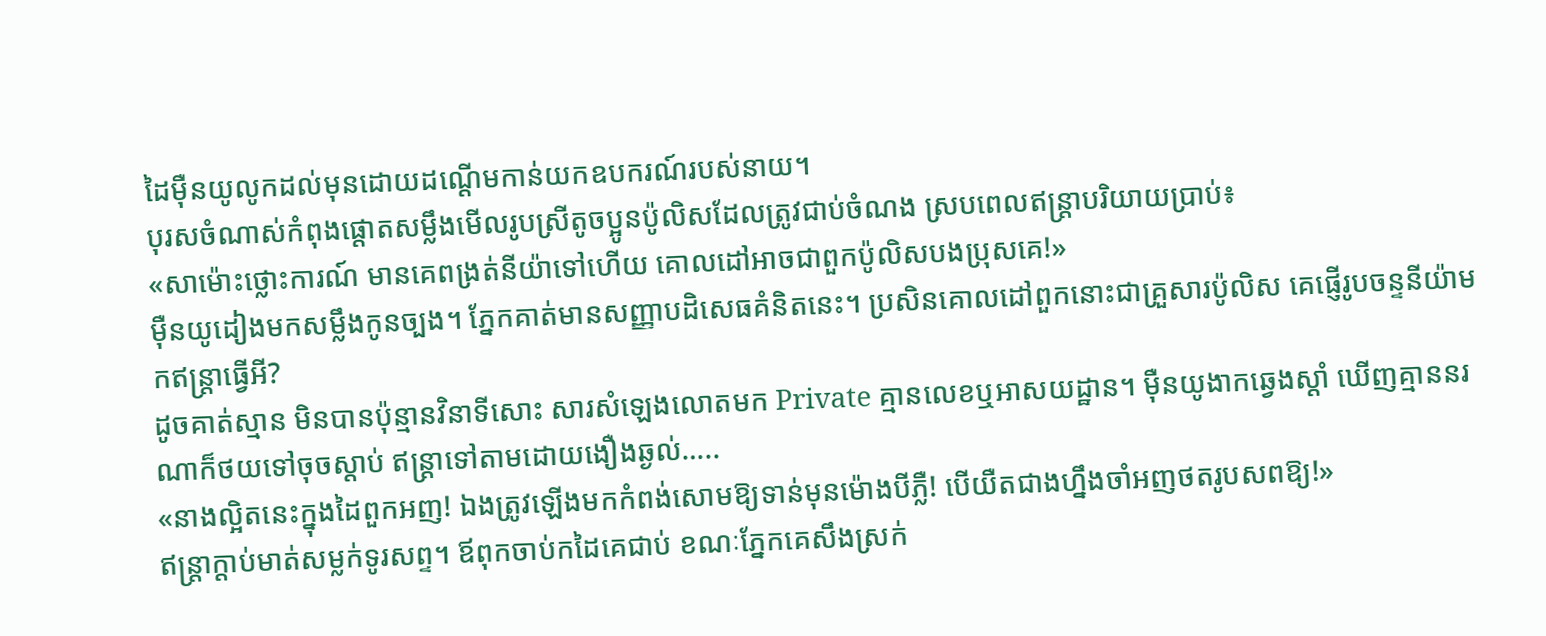ដៃម៉ឺនយូលូកដល់មុនដោយដណ្តើមកាន់យកឧបករណ៍របស់នាយ។
បុរសចំណាស់កំពុងផ្តោតសម្លឹងមើលរូបស្រីតូចប្អូនប៉ូលិសដែលត្រូវជាប់ចំណង ស្របពេលឥន្ត្រាបរិយាយប្រាប់៖
«សាម៉ោះថ្លោះការណ៍ មានគេពង្រត់នីយ៉ាទៅហើយ គោលដៅអាចជាពួកប៉ូលិសបងប្រុសគេ!»
ម៉ឺនយូដៀងមកសម្លឹងកូនច្បង។ ភ្នែកគាត់មានសញ្ញាបដិសេធគំនិតនេះ។ ប្រសិនគោលដៅពួកនោះជាគ្រួសារប៉ូលិស គេផ្ញើរូបចន្ទនីយ៉ាមកឥន្ត្រាធ្វើអី?
ដូចគាត់ស្មាន មិនបានប៉ុន្មានវិនាទីសោះ សារសំឡេងលោតមក Private គ្មានលេខឬអាសយដ្ឋាន។ ម៉ឺនយូងាកឆ្វេងស្តាំ ឃើញគ្មាននរណាក៏ថយទៅចុចស្តាប់ ឥន្ត្រាទៅតាមដោយងឿងឆ្ងល់…..
«នាងល្អិតនេះក្នុងដៃពួកអញ! ឯងត្រូវឡើងមកកំពង់សោមឱ្យទាន់មុនម៉ោងបីភ្លឺ! បើយឺតជាងហ្នឹងចាំអញថតរូបសពឱ្យ!»
ឥន្ត្រាក្តាប់មាត់សម្លក់ទូរសព្ទ។ ឪពុកចាប់កដៃគេជាប់ ខណៈភ្នែកគេសឹងស្រក់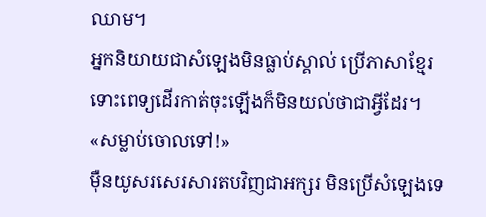ឈាម។
អ្នកនិយាយជាសំឡេងមិនធ្លាប់ស្គាល់ ប្រើភាសាខ្មែរ ទោះពេទ្យដើរកាត់ចុះឡើងក៏មិនយល់ថាជាអ្វីដែរ។
«សម្លាប់ចោលទៅ!»
ម៉ឺនយូសរសេរសារតបវិញជាអក្សរ មិនប្រើសំឡេងទេ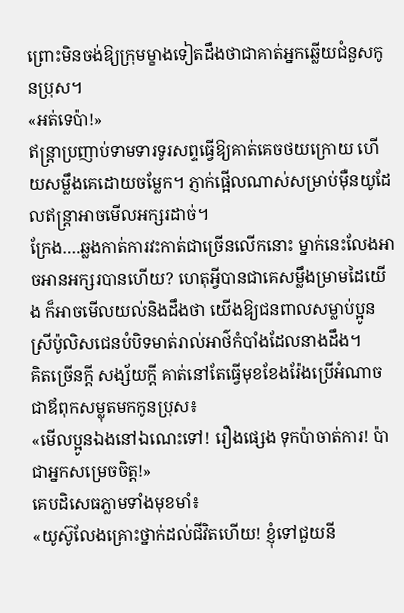ព្រោះមិនចង់ឱ្យក្រុមម្ខាងទៀតដឹងថាជាគាត់អ្នកឆ្លើយជំនួសកូនប្រុស។
«អត់ទេប៉ា!»
ឥន្ត្រាប្រញាប់ទាមទារទូរសព្ទធ្វើឱ្យគាត់គេចថយក្រោយ ហើយសម្លឹងគេដោយចម្លែក។ ភ្ញាក់ផ្អើលណាស់សម្រាប់ម៉ឺនយូដែលឥន្ត្រាអាចមើលអក្សរដាច់។
ក្រែង….ឆ្លងកាត់ការវះកាត់ជាច្រើនលើកនោះ ម្នាក់នេះលែងអាចអានអក្សរបានហើយ? ហេតុអ្វីបានជាគេសម្លឹងម្រាមដៃយើង ក៏អាចមើលយល់និងដឹងថា យើងឱ្យជនពាលសម្លាប់ប្អូនស្រីប៉ូលិសជេនបំបិទមាត់រាល់អាថ៌កំបាំងដែលនាងដឹង។
គិតច្រើនក្តី សង្ស័យក្តី គាត់នៅតែធ្វើមុខខែងរ៉ែងប្រើអំណាចជាឪពុកសម្លុតមកកូនប្រុស៖
«មើលប្អូនឯងនៅឯណេះទៅ! រឿងផ្សេង ទុកប៉ាចាត់ការ! ប៉ាជាអ្នកសម្រេចចិត្ត!»
គេបដិសេធភ្លាមទាំងមុខមាំ៖
«យូស៊ូលែងគ្រោះថ្នាក់ដល់ជីវិតហើយ! ខ្ញុំទៅជួយនី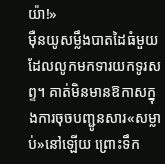យ៉ា!»
ម៉ឺនយូសម្លឹងបាតដៃធំមួយដែលលូកមកទារយកទូរសព្ទ។ គាត់មិនមានឱកាសក្នុងការចុចបញ្ជូនសារ«សម្លាប់»នៅឡើយ ព្រោះទឹក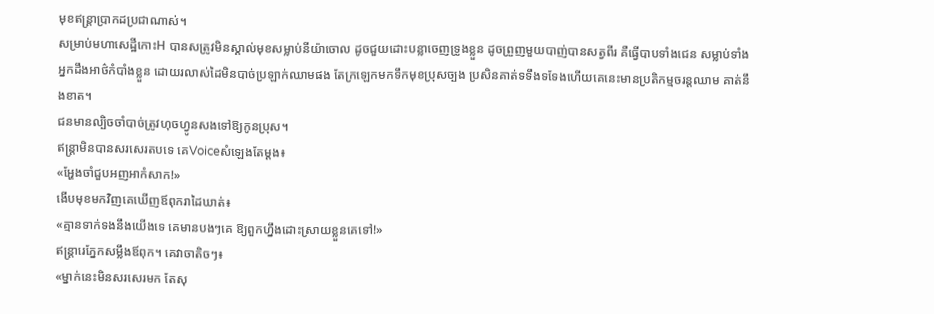មុខឥន្ត្រាប្រាកដប្រជាណាស់។
សម្រាប់មហាសេដ្ឋីកោះH បានសត្រូវមិនស្គាល់មុខសម្លាប់នីយ៉ាចោល ដូចជួយដោះបន្លាចេញទ្រូងខ្លួន ដូចព្រួញមួយបាញ់បានសត្វពីរ គឺធ្វើបាបទាំងជេន សម្លាប់ទាំងអ្នកដឹងអាថ៌កំបាំងខ្លួន ដោយរលាស់ដៃមិនបាច់ប្រឡាក់ឈាមផង តែក្រឡេកមកទឹកមុខប្រុសច្បង ប្រសិនគាត់ទទឹងទទែងហើយគេនេះមានប្រតិកម្មចរន្តឈាម គាត់នឹងខាត។
ជនមានល្បិចចាំបាច់ត្រូវហុចហ្វូនសងទៅឱ្យកូនប្រុស។
ឥន្ត្រាមិនបានសរសេរតបទេ គេVoiceសំឡេងតែម្តង៖
«អ្ហែងចាំជួបអញអាកំសាក!»
ងើបមុខមកវិញគេឃើញឪពុករាដៃឃាត់៖
«គ្មានទាក់ទងនឹងយើងទេ គេមានបងៗគេ ឱ្យពួកហ្នឹងដោះស្រាយខ្លួនគេទៅ!»
ឥន្ត្រារេភ្នែកសម្លឹងឪពុក។ គេវាចាតិចៗ៖
«ម្នាក់នេះមិនសរសេរមក តែសុ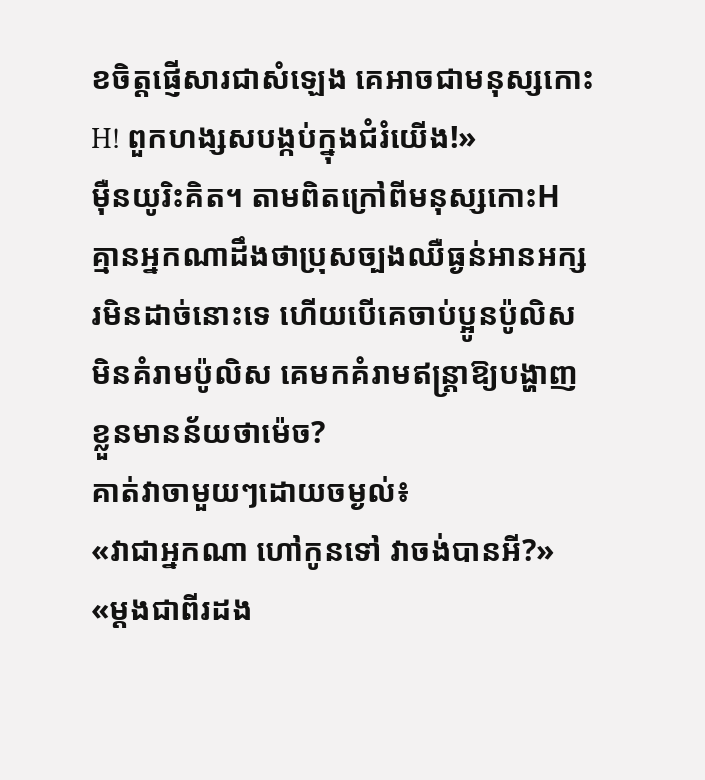ខចិត្តផ្ញើសារជាសំឡេង គេអាចជាមនុស្សកោះH! ពួកហង្សសបង្កប់ក្នុងជំរំយើង!»
ម៉ឺនយូរិះគិត។ តាមពិតក្រៅពីមនុស្សកោះH គ្មានអ្នកណាដឹងថាប្រុសច្បងឈឺធ្ងន់អានអក្សរមិនដាច់នោះទេ ហើយបើគេចាប់ប្អូនប៉ូលិសមិនគំរាមប៉ូលិស គេមកគំរាមឥន្ត្រាឱ្យបង្ហាញខ្លួនមានន័យថាម៉េច?
គាត់វាចាមួយៗដោយចម្ងល់៖
«វាជាអ្នកណា ហៅកូនទៅ វាចង់បានអី?»
«ម្តងជាពីរដង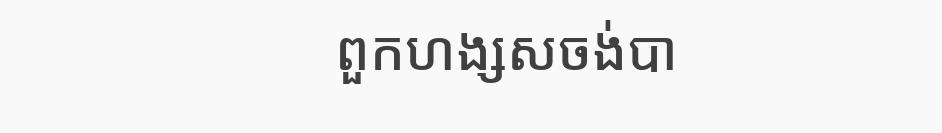ពួកហង្សសចង់បា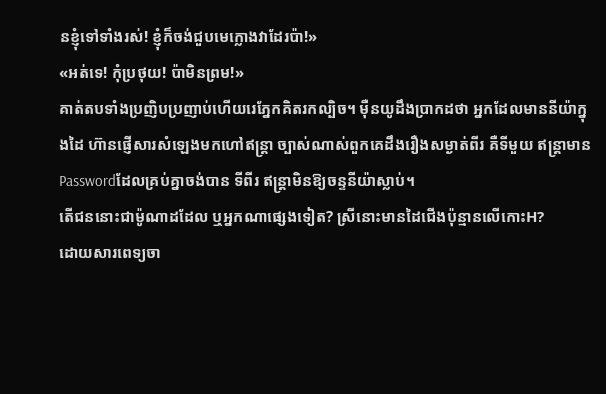នខ្ញុំទៅទាំងរស់! ខ្ញុំក៏ចង់ជួបមេក្លោងវាដែរប៉ា!»
«អត់ទេ! កុំប្រថុយ! ប៉ាមិនព្រម!»
គាត់តបទាំងប្រញិបប្រញាប់ហើយរេភ្នែកគិតរកល្បិច។ ម៉ឺនយូដឹងប្រាកដថា អ្នកដែលមាននីយ៉ាក្នុងដៃ ហ៊ានផ្ញើសារសំឡេងមកហៅឥន្ត្រា ច្បាស់ណាស់ពួកគេដឹងរឿងសម្ងាត់ពីរ គឺទីមួយ ឥន្ត្រាមានPasswordដែលគ្រប់គ្នាចង់បាន ទីពីរ ឥន្ត្រាមិនឱ្យចន្ទនីយ៉ាស្លាប់។
តើជននោះជាម៉ូណាដដែល ឬអ្នកណាផ្សេងទៀត? ស្រីនោះមានដៃជើងប៉ុន្មានលើកោះH?
ដោយសារពេទ្យចា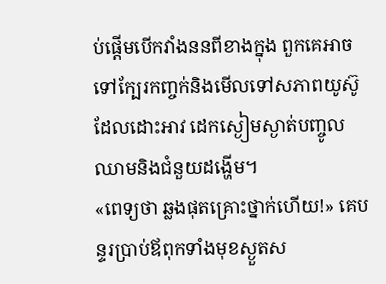ប់ផ្តើមបើកវាំងននពីខាងក្នុង ពួកគេអាចទៅក្បែរកញ្ចក់និងមើលទៅសភាពយូស៊ូដែលដោះអាវ ដេកស្ងៀមស្ងាត់បញ្ចូលឈាមនិងជំនួយដង្ហើម។
«ពេទ្យថា ឆ្លងផុតគ្រោះថ្នាក់ហើយ!» គេបន្ទរប្រាប់ឪពុកទាំងមុខស្ងួតស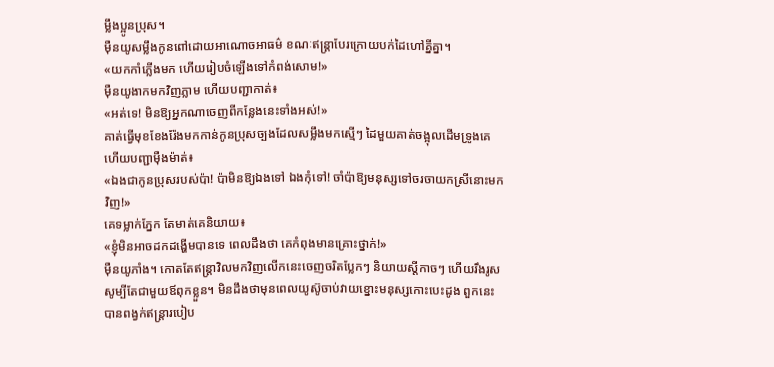ម្លឹងប្អូនប្រុស។
ម៉ឺនយូសម្លឹងកូនពៅដោយអាណោចអាធម៌ ខណៈឥន្ត្រាបែរក្រោយបក់ដៃហៅគ្នីគ្នា។
«យកកាំភ្លើងមក ហើយរៀបចំឡើងទៅកំពង់សោម!»
ម៉ឺនយូងាកមកវិញភ្លាម ហើយបញ្ជាកាត់៖
«អត់ទេ! មិនឱ្យអ្នកណាចេញពីកន្លែងនេះទាំងអស់!»
គាត់ធ្វើមុខខែងរ៉ែងមកកាន់កូនប្រុសច្បងដែលសម្លឹងមកស្មើៗ ដៃមួយគាត់ចង្អុលដើមទ្រូងគេ ហើយបញ្ជាម៉ឺងម៉ាត់៖
«ឯងជាកូនប្រុសរបស់ប៉ា! ប៉ាមិនឱ្យឯងទៅ ឯងកុំទៅ! ចាំប៉ាឱ្យមនុស្សទៅចរចាយកស្រីនោះមកវិញ!»
គេទម្លាក់ភ្នែក តែមាត់គេនិយាយ៖
«ខ្ញុំមិនអាចដកដង្ហើមបានទេ ពេលដឹងថា គេកំពុងមានគ្រោះថ្នាក់!»
ម៉ឺនយូភាំង។ កោតតែឥន្ត្រាវិលមកវិញលើកនេះចេញចរិតប្លែកៗ និយាយស្តីកាចៗ ហើយរឹងរូសសូម្បីតែជាមួយឪពុកខ្លួន។ មិនដឹងថាមុនពេលយូស៊ូចាប់វាយខ្នោះមនុស្សកោះបេះដូង ពួកនេះបានពង្វក់ឥន្ត្រារបៀប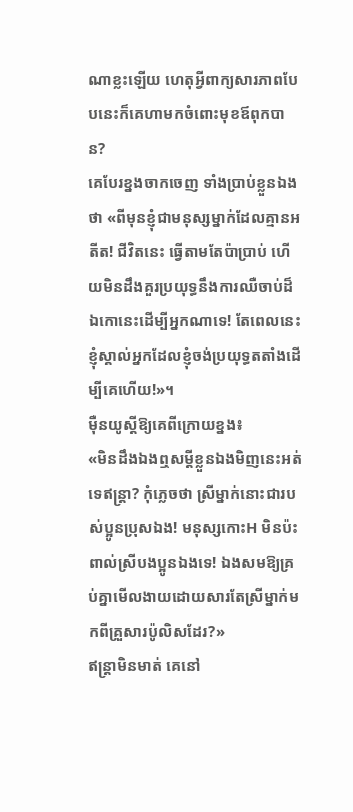ណាខ្លះឡើយ ហេតុអ្វីពាក្យសារភាពបែបនេះក៏គេហាមកចំពោះមុខឪពុកបាន?
គេបែរខ្នងចាកចេញ ទាំងប្រាប់ខ្លួនឯងថា «ពីមុនខ្ញុំជាមនុស្សម្នាក់ដែលគ្មានអតីត! ជីវិតនេះ ធ្វើតាមតែប៉ាប្រាប់ ហើយមិនដឹងគួរប្រយុទ្ធនឹងការឈឺចាប់ដ៏ឯកោនេះដើម្បីអ្នកណាទេ! តែពេលនេះ ខ្ញុំស្គាល់អ្នកដែលខ្ញុំចង់ប្រយុទ្ធតតាំងដើម្បីគេហើយ!»។
ម៉ឺនយូស្តីឱ្យគេពីក្រោយខ្នង៖
«មិនដឹងឯងឮសម្តីខ្លួនឯងមិញនេះអត់ទេឥន្ត្រា? កុំភ្លេចថា ស្រីម្នាក់នោះជារបស់ប្អូនប្រុសឯង! មនុស្សកោះH មិនប៉ះពាល់ស្រីបងប្អូនឯងទេ! ឯងសមឱ្យគ្រប់គ្នាមើលងាយដោយសារតែស្រីម្នាក់មកពីគ្រួសារប៉ូលិសដែរ?»
ឥន្ត្រាមិនមាត់ គេនៅ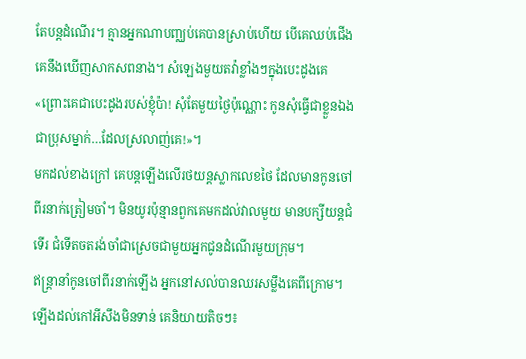តែបន្តដំណើរ។ គ្មានអ្នកណាបញ្ឈប់គេបានស្រាប់ហើយ បើគេឈប់ជើងគេនឹងឃើញសាកសពនាង។ សំឡេងមួយតវ៉ាខ្លាំងៗក្នុងបេះដូងគេ «ព្រោះគេជាបេះដូងរបស់ខ្ញុំប៉ា! សុំតែមួយថ្ងៃប៉ុណ្ណោះ កូនសុំធ្វើជាខ្លួនឯង ជាប្រុសម្នាក់…ដែលស្រលាញ់គេ!»។
មកដល់ខាងក្រៅ គេបន្តឡើងលើរថយន្តស្លាកលេខថៃ ដែលមានកូនចៅពីរនាក់ត្រៀមចាំ។ មិនយូរប៉ុន្មានពួកគេមកដល់វាលមួយ មានបក្សីយន្តជំទើរ ជំទើតចតរង់ចាំជាស្រេចជាមួយអ្នកជូនដំណើរមួយក្រុម។
ឥន្ត្រានាំកូនចៅពីរនាក់ឡើង អ្នកនៅសល់បានឈរសម្លឹងគេពីក្រោម។ ឡើងដល់កៅអីសឹងមិនទាន់ គេនិយាយតិចៗ៖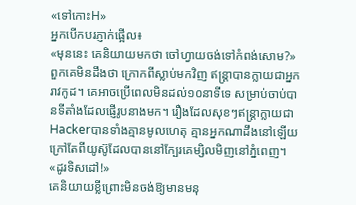«ទៅកោះH»
អ្នកបើកបរភ្ញាក់ផ្អើល៖
«មុននេះ គេនិយាយមកថា ចៅហ្វាយចង់ទៅកំពង់សោម?»
ពួកគេមិនដឹងថា ក្រោកពីស្លាប់មកវិញ ឥន្ត្រាបានក្លាយជាអ្នករាវកូដ។ គេអាចប្រើពេលមិនដល់១០នាទីទេ សម្រាប់ចាប់បានទីតាំងដែលផ្ញើរូបនាងមក។ រឿងដែលសុខៗឥន្ត្រាក្លាយជាHackerបានទាំងគ្មានមូលហេតុ គ្មានអ្នកណាដឹងនៅឡើយ ក្រៅតែពីយូស៊ូដែលបាននៅក្បែរគេម្សិលមិញនៅភ្នំពេញ។
«ដូរទិសដៅ!»
គេនិយាយខ្លីព្រោះមិនចង់ឱ្យមានមនុ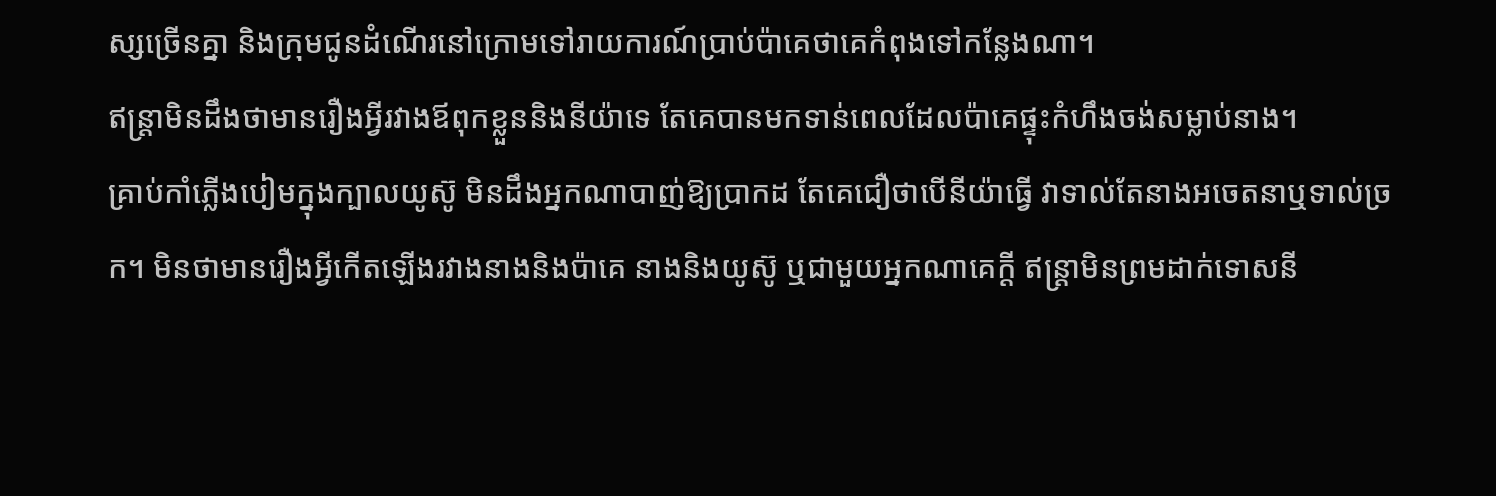ស្សច្រើនគ្នា និងក្រុមជូនដំណើរនៅក្រោមទៅរាយការណ៍ប្រាប់ប៉ាគេថាគេកំពុងទៅកន្លែងណា។
ឥន្ត្រាមិនដឹងថាមានរឿងអ្វីរវាងឪពុកខ្លួននិងនីយ៉ាទេ តែគេបានមកទាន់ពេលដែលប៉ាគេផ្ទុះកំហឹងចង់សម្លាប់នាង។
គ្រាប់កាំភ្លើងបៀមក្នុងក្បាលយូស៊ូ មិនដឹងអ្នកណាបាញ់ឱ្យប្រាកដ តែគេជឿថាបើនីយ៉ាធ្វើ វាទាល់តែនាងអចេតនាឬទាល់ច្រក។ មិនថាមានរឿងអ្វីកើតឡើងរវាងនាងនិងប៉ាគេ នាងនិងយូស៊ូ ឬជាមួយអ្នកណាគេក្តី ឥន្ត្រាមិនព្រមដាក់ទោសនី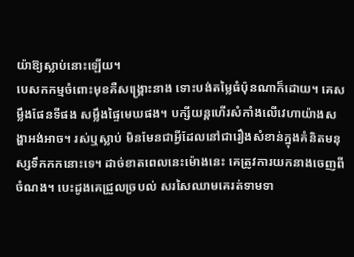យ៉ាឱ្យស្លាប់នោះឡើយ។
បេសកកម្មចំពោះមុខគឺសង្គ្រោះនាង ទោះបង់តម្លៃធំប៉ុនណាក៏ដោយ។ គេសម្លឹងផែនទីផង សម្លឹងផ្ទៃមេឃផង។ បក្សីយន្តហើរសំកាំងលើវេហាយ៉ាងសង្ហាអង់អាច។ រស់ឬស្លាប់ មិនមែនជាអ្វីដែលនៅជារឿងសំខាន់ក្នុងគំនិតមនុស្សទឹកកកនោះទេ។ ដាច់ខាតពេលនេះម៉ោងនេះ គេត្រូវការយកនាងចេញពីចំណង។ បេះដូងគេជ្រួលច្របល់ សរសៃឈាមគេរត់ទាមទា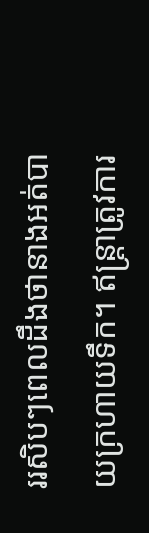ររសិបៗពេលដឹងថានាងអត់បាយក្រហាយទឹក។ ឥន្ត្រាត្រូវការ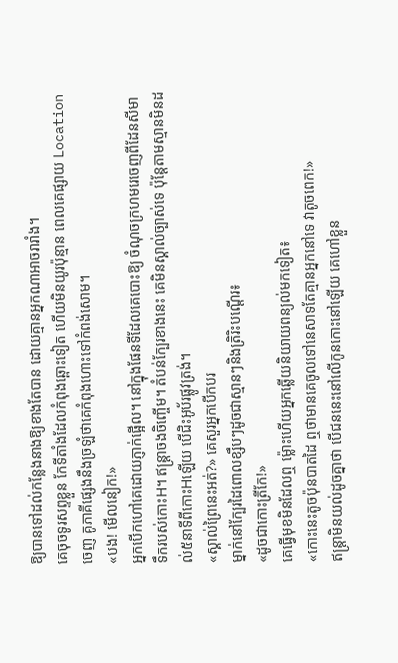ឱ្យបានទៅដល់កន្លែងនាងឱ្យខាងតែបាន ដោយគ្មានអ្នកណាអាចរារាំង។
គេចុចទូរសព្ទខ្លួន កែទីតាំងដែលកំពុងឆ្ពោះទៀត ហើយមិនយូរប៉ុន្មាន ពេលគេផ្សាយ Locationចេញ គូភាគីផ្សេងនឹងច្រឡំថាគេកំពុងហោះទៅកំពង់សោម។
«បង! មើលនៀក!»
អ្នកបើកហៅគេដោយភ្ញាក់ផ្អើល។ នៅក្នុងផែនទីដែលគេបោះឱ្យ ចំណុចក្រហមរេចេញពីដែនសីមាទឹករបស់កោះH។ ឥន្ត្រាចងចិញ្ចើម។ តំបន់ក្បែរខាងនេះ គេមិនស្គាល់ច្បាស់ទេ ប៉ុន្តែតាមស្មានមិនដល់៥នាទីពីកោះHឡើយ បើជិះអូប័រផ្លូវត្រង់។
«ស្គាល់ព្រៃនេះអត់?» គេសួរអ្នកបើកបរ
ម្នាក់នៅក្បែរដៃពោលខ្សឹបៗដូចជាស្មានៗនិងត្រិរិះបណ្តើរ៖
«ដូចជាកោះត្រីកែ!»
គេធ្វើមុខមិនដែលឮ ម៉្លោះហើយអ្នកឆ្លើយនិយាយពន្យល់មកទៀត៖
«កោះនេះតូចប៉ុនបាតដៃ ឮថាមានគេចូលទៅនេសាទតែគ្មានអ្នកនៅទេ វាតូចពេក!»
ឥន្ត្រាមិនយល់ដូចគ្នាថា បើជននេះនៅលើកូនកោះនៅឡើយ គេហៅខ្លួន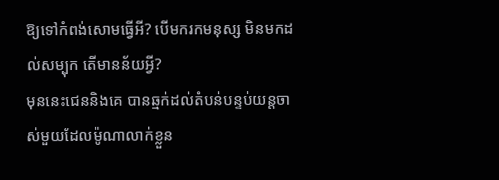ឱ្យទៅកំពង់សោមធ្វើអី? បើមករកមនុស្ស មិនមកដល់សម្បុក តើមានន័យអ្វី?
មុននេះជេននិងគេ បានឆ្មក់ដល់តំបន់បន្ទប់យន្តចាស់មួយដែលម៉ូណាលាក់ខ្លួន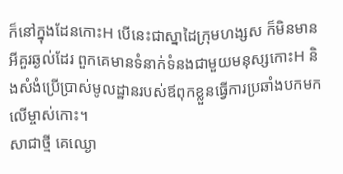ក៏នៅក្នុងដែនកោះH បើនេះជាស្នាដៃក្រុមហង្សស ក៏មិនមានអីគួរឆ្ងល់ដែរ ពួកគេមានទំនាក់ទំនងជាមួយមនុស្សកោះH និងសំងំប្រើប្រាស់មូលដ្ឋានរបស់ឪពុកខ្លួនធ្វើការប្រឆាំងបកមកលើម្ចាស់កោះ។
សាជាថ្មី គេឈ្ងោ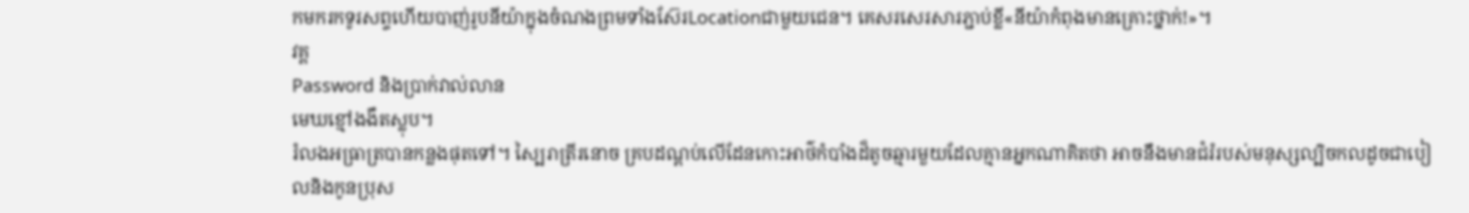កមករកទូរសព្ទហើយបាញ់រូបនីយ៉ាក្នុងចំណងព្រមទាំងស៊ែរLocationជាមួយជេន។ គេសរសេរសារភ្ជាប់ខ្លី«នីយ៉ាកំពុងមានគ្រោះថ្នាក់!»។
វគ្គ
Password និងប្រាក់វាល់លាន
មេឃខ្មៅងងឹតស្លុប។
រំលងអធ្រាត្របានកន្លងផុតទៅ។ ស្បៃរាត្រីរនោច គ្របដណ្ដប់លើដែនកោះអាថ៌កំបាំងដ៏តូចឆ្មារមួយដែលគ្មានអ្នកណាគិតថា អាចនឹងមានជំរំរបស់មនុស្សល្បិចកលដូចជាបៀលនិងកូនប្រុស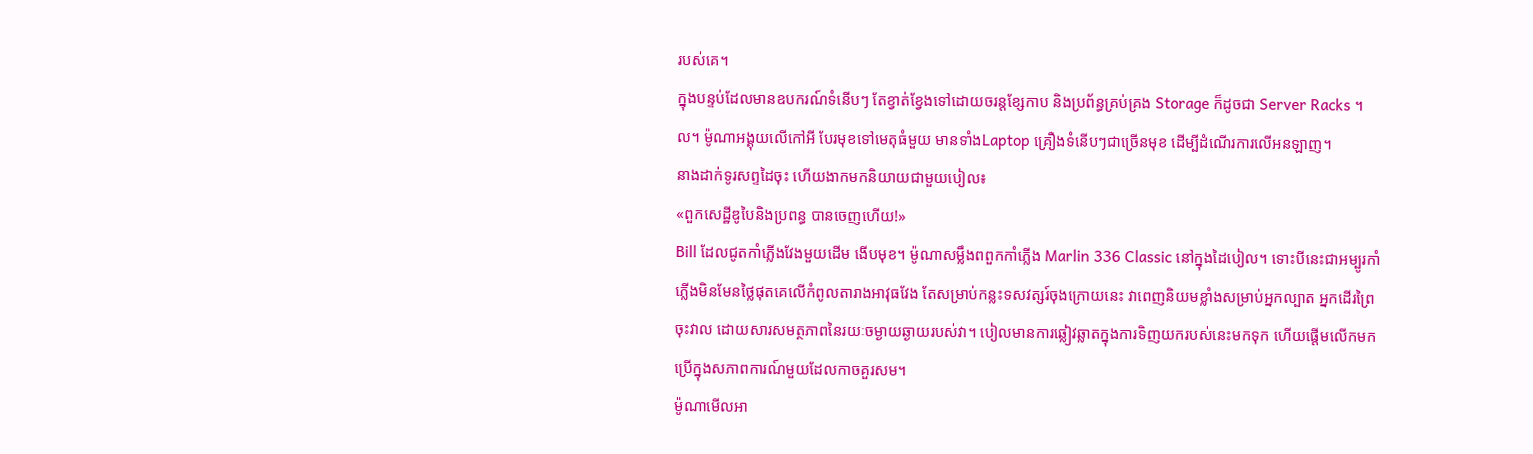របស់គេ។
ក្នុងបន្ទប់ដែលមានឧបករណ៍ទំនើបៗ តែខ្វាត់ខ្វែងទៅដោយចរន្តខ្សែកាប និងប្រព័ន្ធគ្រប់គ្រង Storage ក៏ដូចជា Server Racks ។ល។ ម៉ូណាអង្គុយលើកៅអី បែរមុខទៅមេតុធំមួយ មានទាំងLaptop គ្រឿងទំនើបៗជាច្រើនមុខ ដើម្បីដំណើរការលើអនឡាញ។
នាងដាក់ទូរសព្ទដៃចុះ ហើយងាកមកនិយាយជាមួយបៀល៖
«ពួកសេដ្ឋីឌូបៃនិងប្រពន្ធ បានចេញហើយ!»
Bill ដែលជូតកាំភ្លើងវែងមួយដើម ងើបមុខ។ ម៉ូណាសម្លឹងពពួកកាំភ្លើង Marlin 336 Classic នៅក្នុងដៃបៀល។ ទោះបីនេះជាអម្បូរកាំភ្លើងមិនមែនថ្លៃផុតគេលើកំពូលតារាងអាវុធវែង តែសម្រាប់កន្លះទសវត្សរ៍ចុងក្រោយនេះ វាពេញនិយមខ្លាំងសម្រាប់អ្នកល្បាត អ្នកដើរព្រៃ ចុះវាល ដោយសារសមត្ថភាពនៃរយៈចម្ងាយឆ្ងាយរបស់វា។ បៀលមានការឆ្លៀវឆ្លាតក្នុងការទិញយករបស់នេះមកទុក ហើយផ្តើមលើកមកប្រើក្នុងសភាពការណ៍មួយដែលកាចគួរសម។
ម៉ូណាមើលអា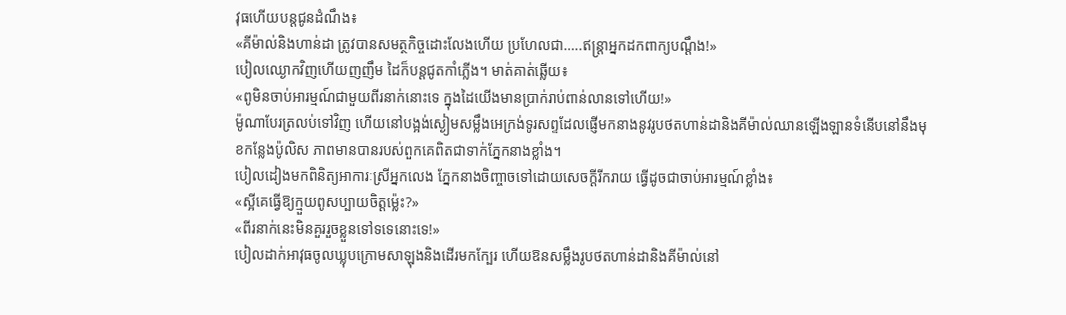វុធហើយបន្តជូនដំណឹង៖
«គីម៉ាល់និងហាន់ដា ត្រូវបានសមត្ថកិច្ចដោះលែងហើយ ប្រហែលជា…..ឥន្ត្រាអ្នកដកពាក្យបណ្ដឹង!»
បៀលឈ្ងោកវិញហើយញញឹម ដៃក៏បន្តជូតកាំភ្លើង។ មាត់គាត់ឆ្លើយ៖
«ពូមិនចាប់អារម្មណ៍ជាមួយពីរនាក់នោះទេ ក្នុងដៃយើងមានប្រាក់រាប់ពាន់លានទៅហើយ!»
ម៉ូណាបែរត្រលប់ទៅវិញ ហើយនៅបង្អង់ស្ងៀមសម្លឹងអេក្រង់ទូរសព្ទដែលផ្ញើមកនាងនូវរូបថតហាន់ដានិងគីម៉ាល់ឈានឡើងឡានទំនើបនៅនឹងមុខកន្លែងប៉ូលិស ភាពមានបានរបស់ពួកគេពិតជាទាក់ភ្នែកនាងខ្លាំង។
បៀលដៀងមកពិនិត្យអាការៈស្រីអ្នកលេង ភ្នែកនាងចិញ្ចាចទៅដោយសេចក្ដីរីករាយ ធ្វើដូចជាចាប់អារម្មណ៍ខ្លាំង៖
«ស្អីគេធ្វើឱ្យក្មួយពូសប្បាយចិត្តម្ល៉េះ?»
«ពីរនាក់នេះមិនគួររួចខ្លួនទៅទទេនោះទេ!»
បៀលដាក់អាវុធចូលឃ្លុបក្រោមសាឡុងនិងដើរមកក្បែរ ហើយឱនសម្លឹងរូបថតហាន់ដានិងគីម៉ាល់នៅ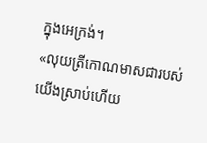ក្នុងអេក្រង់។
«លុយត្រីកោណមាសជារបស់យើងស្រាប់ហើយ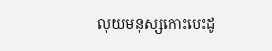លុយមនុស្សកោះបេះដូ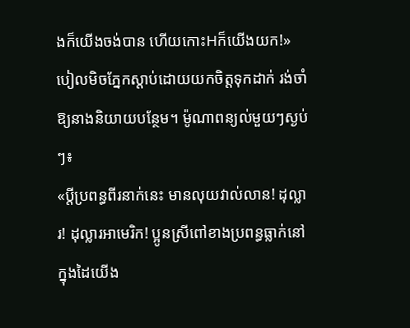ងក៏យើងចង់បាន ហើយកោះHក៏យើងយក!»
បៀលមិចភ្នែកស្តាប់ដោយយកចិត្តទុកដាក់ រង់ចាំឱ្យនាងនិយាយបន្ថែម។ ម៉ូណាពន្យល់មួយៗស្ងប់ៗ៖
«ប្តីប្រពន្ធពីរនាក់នេះ មានលុយវាល់លាន! ដុល្លារ! ដុល្លារអាមេរិក! ប្អូនស្រីពៅខាងប្រពន្ធធ្លាក់នៅក្នុងដៃយើង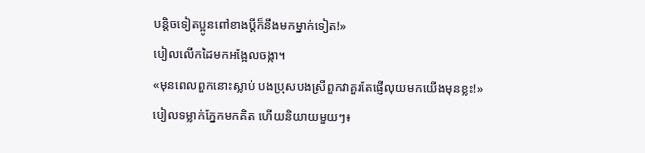បន្តិចទៀតប្អូនពៅខាងប្តីក៏នឹងមកម្នាក់ទៀត!»
បៀលលើកដៃមកអង្អែលចង្កា។
«មុនពេលពួកនោះស្លាប់ បងប្រុសបងស្រីពួកវាគួរតែផ្ញើលុយមកយើងមុនខ្លះ!»
បៀលទម្លាក់ភ្នែកមកគិត ហើយនិយាយមួយៗ៖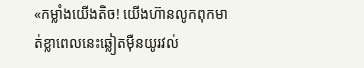«កម្លាំងយើងតិច! យើងហ៊ានលូកពុកមាត់ខ្លាពេលនេះឆ្លៀតម៉ឺនយូរវល់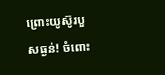ព្រោះយូស៊ូរបួសធ្ងន់! ចំពោះ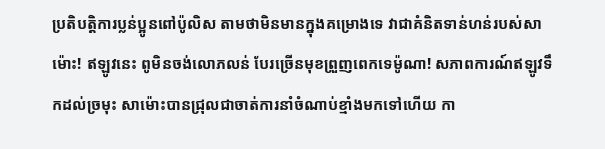ប្រតិបត្តិការប្លន់ប្អូនពៅប៉ូលិស តាមថាមិនមានក្នុងគម្រោងទេ វាជាគំនិតទាន់ហន់របស់សាម៉ោះ! ឥឡូវនេះ ពូមិនចង់លោភលន់ បែរច្រើនមុខព្រួញពេកទេម៉ូណា! សភាពការណ៍ឥឡូវទឹកដល់ច្រមុះ សាម៉ោះបានជ្រុលជាចាត់ការនាំចំណាប់ខ្មាំងមកទៅហើយ កា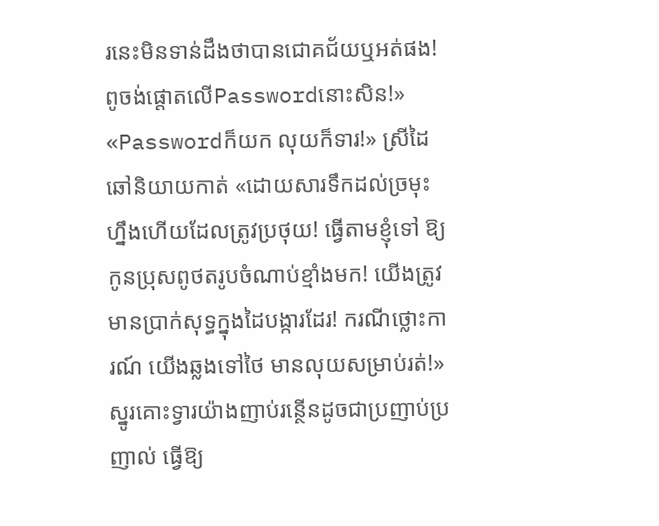រនេះមិនទាន់ដឹងថាបានជោគជ័យឬអត់ផង! ពូចង់ផ្តោតលើPasswordនោះសិន!»
«Passwordក៏យក លុយក៏ទារ!» ស្រីដៃឆៅនិយាយកាត់ «ដោយសារទឹកដល់ច្រមុះហ្នឹងហើយដែលត្រូវប្រថុយ! ធ្វើតាមខ្ញុំទៅ ឱ្យកូនប្រុសពូថតរូបចំណាប់ខ្មាំងមក! យើងត្រូវមានប្រាក់សុទ្ធក្នុងដៃបង្ការដែរ! ករណីថ្លោះការណ៍ យើងឆ្លងទៅថៃ មានលុយសម្រាប់រត់!»
ស្នូរគោះទ្វារយ៉ាងញាប់រន្ថើនដូចជាប្រញាប់ប្រញាល់ ធ្វើឱ្យ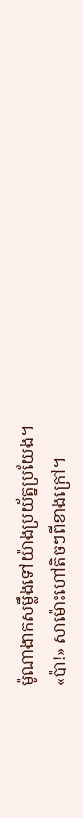ម៉ូណាងាកសម្លឹងទៅយ៉ាងប្រយ័ត្នប្រយែង។
«ប៉ា!» សាម៉ោះហៅតិចៗពីខាងក្រៅ។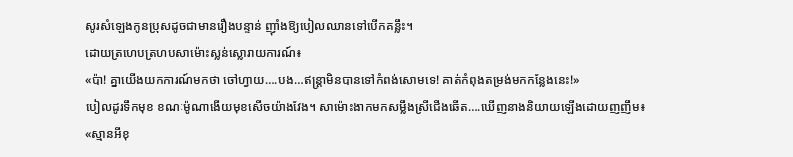សូរសំឡេងកូនប្រុសដូចជាមានរឿងបន្ទាន់ ញ៉ាំងឱ្យបៀលឈានទៅបើកគន្លឹះ។
ដោយត្រហេបត្រហបសាម៉ោះស្លន់ស្លោរាយការណ៍៖
«ប៉ា! គ្នាយើងយកការណ៍មកថា ចៅហ្វាយ….បង…ឥន្ត្រាមិនបានទៅកំពង់សោមទេ! គាត់កំពុងតម្រង់មកកន្លែងនេះ!»
បៀលដូរទឹកមុខ ខណៈម៉ូណាងើយមុខសើចយ៉ាងវែង។ សាម៉ោះងាកមកសម្លឹងស្រីជើងឆើត….ឃើញនាងនិយាយឡើងដោយញញឹម៖
«ស្មានអីខុ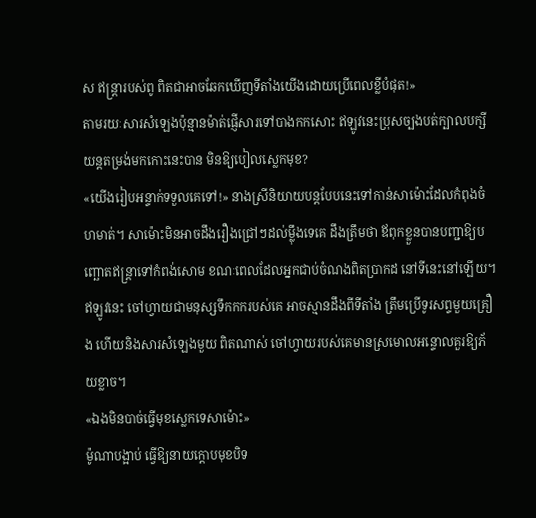ស ឥន្ត្រារបស់ពូ ពិតជាអាចឆែកឃើញទីតាំងយើងដោយប្រើពេលខ្លីបំផុត!»
តាមរយៈសារសំឡេងប៉ុន្មានម៉ាត់ផ្ញើសារទៅបាងកកសោះ ឥឡូវនេះប្រុសច្បងបត់ក្បាលបក្សីយន្តតម្រង់មកកោះនេះបាន មិនឱ្យបៀលស្លេកមុខ?
«យើងរៀបអន្ទាក់ទទួលគេទៅ!» នាងស្រីនិយាយបន្តបែបនេះទៅកាន់សាម៉ោះដែលកំពុងចំហមាត់។ សាម៉ោះមិនអាចដឹងរឿងជ្រៅៗដល់ម្ល៉ឹងទេគេ ដឹងត្រឹមថា ឪពុកខ្លួនបានបញ្ជាឱ្យបញ្ឆោតឥន្ត្រាទៅកំពង់សោម ខណៈពេលដែលអ្នកជាប់ចំណងពិតប្រាកដ នៅទីនេះនៅឡើយ។
ឥឡូវនេះ ចៅហ្វាយជាមនុស្សទឹកកករបស់គេ អាចស្មានដឹងពីទីតាំង ត្រឹមប្រើទូរសព្ទមួយគ្រឿង ហើយនិងសារសំឡេងមួយ ពិតណាស់ ចៅហ្វាយរបស់គេមានស្រមោលអន្ទោលគួរឱ្យភ័យខ្លាច។
«ឯងមិនបាច់ធ្វើមុខស្លេកទេសាម៉ោះ»
ម៉ូណាបង្អាប់ ធ្វើឱ្យនាយក្តោបមុខបិទ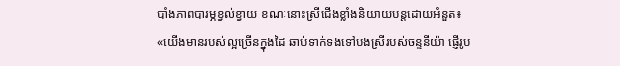បាំងភាពបារម្ភខ្វល់ខ្វាយ ខណៈនោះស្រីជើងខ្លាំងនិយាយបន្តដោយអំនួត៖
«យើងមានរបស់ល្អច្រើនក្នុងដៃ ឆាប់ទាក់ទងទៅបងស្រីរបស់ចន្ទនីយ៉ា ផ្ញើរូប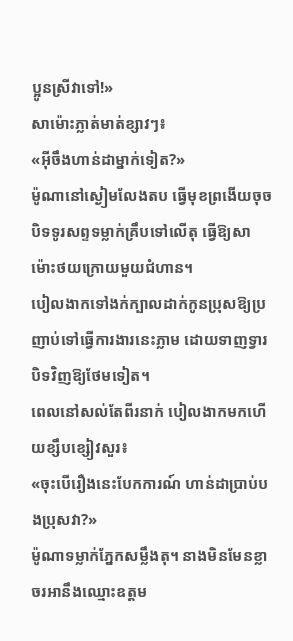ប្អូនស្រីវាទៅ!»
សាម៉ោះភ្លាត់មាត់ខ្សាវៗ៖
«អ៊ីចឹងហាន់ដាម្នាក់ទៀត?»
ម៉ូណានៅស្ងៀមលែងតប ធ្វើមុខព្រងើយចុចបិទទូរសព្ទទម្លាក់គ្រឹបទៅលើតុ ធ្វើឱ្យសាម៉ោះថយក្រោយមួយជំហាន។
បៀលងាកទៅងក់ក្បាលដាក់កូនប្រុសឱ្យប្រញាប់ទៅធ្វើការងារនេះភ្លាម ដោយទាញទ្វារបិទវិញឱ្យថែមទៀត។
ពេលនៅសល់តែពីរនាក់ បៀលងាកមកហើយខ្សឹបខ្សៀវសួរ៖
«ចុះបើរឿងនេះបែកការណ៍ ហាន់ដាប្រាប់បងប្រុសវា?»
ម៉ូណាទម្លាក់ភ្នែកសម្លឹងតុ។ នាងមិនមែនខ្លាចរអានឹងឈ្មោះឧត្តម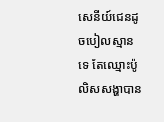សេនីយ៍ជេនដូចបៀលស្មានទេ តែឈ្មោះប៉ូលិសសង្ហាបាន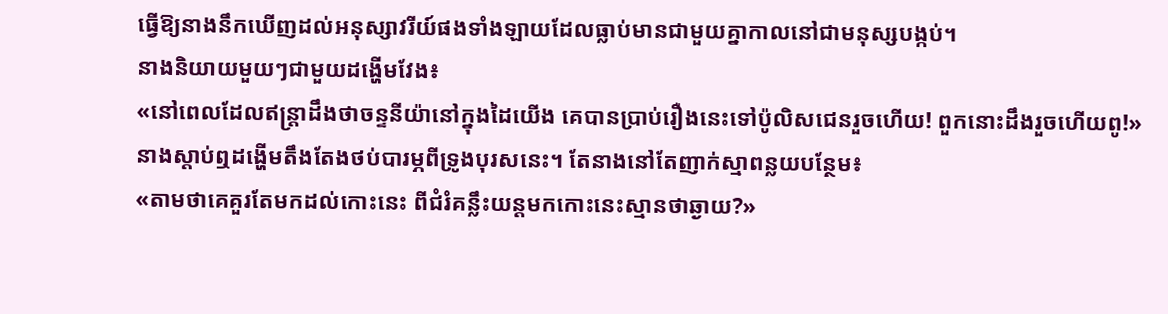ធ្វើឱ្យនាងនឹកឃើញដល់អនុស្សាវរីយ៍ផងទាំងឡាយដែលធ្លាប់មានជាមួយគ្នាកាលនៅជាមនុស្សបង្កប់។
នាងនិយាយមួយៗជាមួយដង្ហើមវែង៖
«នៅពេលដែលឥន្ត្រាដឹងថាចន្ទនីយ៉ានៅក្នុងដៃយើង គេបានប្រាប់រឿងនេះទៅប៉ូលិសជេនរួចហើយ! ពួកនោះដឹងរួចហើយពូ!»
នាងស្តាប់ឮដង្ហើមតឹងតែងថប់បារម្ភពីទ្រូងបុរសនេះ។ តែនាងនៅតែញាក់ស្មាពន្លយបន្ថែម៖
«តាមថាគេគួរតែមកដល់កោះនេះ ពីជំរំគន្លឹះយន្តមកកោះនេះស្មានថាឆ្ងាយ?»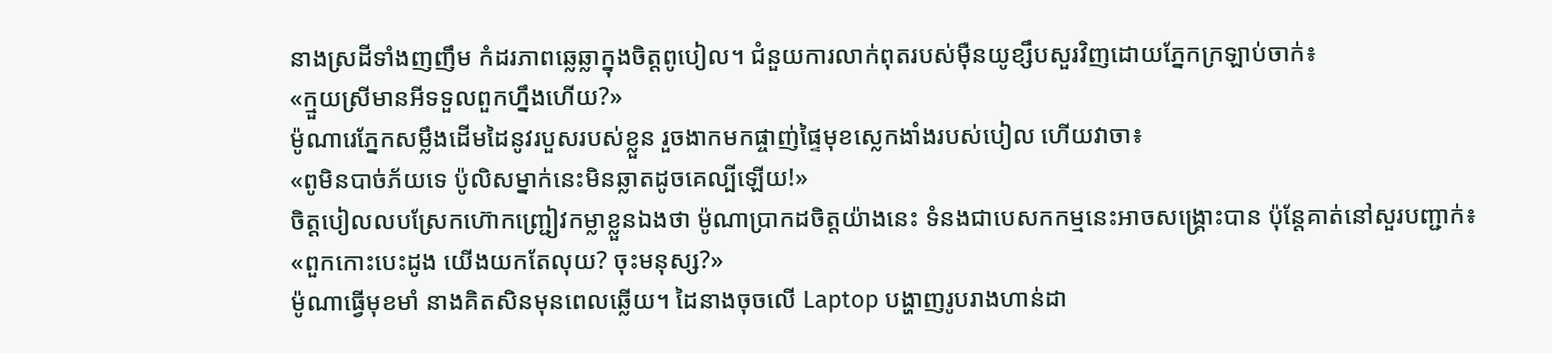នាងស្រដីទាំងញញឹម កំដរភាពឆ្លេឆ្លាក្នុងចិត្តពូបៀល។ ជំនួយការលាក់ពុតរបស់ម៉ឺនយូខ្សឹបសួរវិញដោយភ្នែកក្រឡាប់ចាក់៖
«ក្មួយស្រីមានអីទទួលពួកហ្នឹងហើយ?»
ម៉ូណារេភ្នែកសម្លឹងដើមដៃនូវរបួសរបស់ខ្លួន រួចងាកមកផ្ចាញ់ផ្ទៃមុខស្លេកងាំងរបស់បៀល ហើយវាចា៖
«ពូមិនបាច់ភ័យទេ ប៉ូលិសម្នាក់នេះមិនឆ្លាតដូចគេល្បីឡើយ!»
ចិត្តបៀលលបស្រែកហ៊ោកញ្ជ្រៀវកម្លាខ្លួនឯងថា ម៉ូណាប្រាកដចិត្តយ៉ាងនេះ ទំនងជាបេសកកម្មនេះអាចសង្គ្រោះបាន ប៉ុន្តែគាត់នៅសួរបញ្ជាក់៖
«ពួកកោះបេះដូង យើងយកតែលុយ? ចុះមនុស្ស?»
ម៉ូណាធ្វើមុខមាំ នាងគិតសិនមុនពេលឆ្លើយ។ ដៃនាងចុចលើ Laptop បង្ហាញរូបរាងហាន់ដា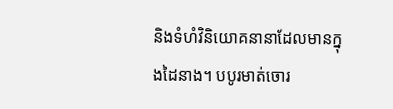និងទំហំវិនិយោគនានាដែលមានក្នុងដៃនាង។ បបូរមាត់ចោរ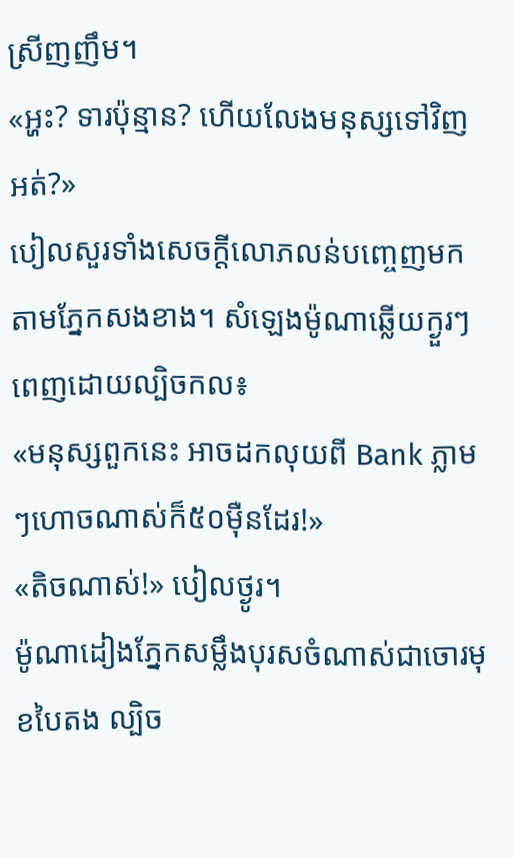ស្រីញញឹម។
«អ្ហះ? ទារប៉ុន្មាន? ហើយលែងមនុស្សទៅវិញអត់?»
បៀលសួរទាំងសេចក្តីលោភលន់បញ្ចេញមកតាមភ្នែកសងខាង។ សំឡេងម៉ូណាឆ្លើយក្ងួរៗពេញដោយល្បិចកល៖
«មនុស្សពួកនេះ អាចដកលុយពី Bank ភ្លាមៗហោចណាស់ក៏៥០ម៉ឺនដែរ!»
«តិចណាស់!» បៀលថ្ងូរ។
ម៉ូណាដៀងភ្នែកសម្លឹងបុរសចំណាស់ជាចោរមុខបៃតង ល្បិច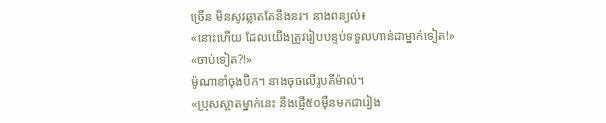ច្រើន មិនសូវឆ្លាតតែនឹងនរ។ នាងពន្យល់៖
«នោះហើយ ដែលយើងត្រូវរៀបបន្ទប់ទទួលហាន់ដាម្នាក់ទៀត!»
«ចាប់ទៀត?!»
ម៉ូណាខាំចុងប៊ិក។ នាងចុចលើរូបគីម៉ាល់។
«ប្រុសស្អាតម្នាក់នេះ នឹងផ្ញើ៥០ម៉ឺនមកជារៀង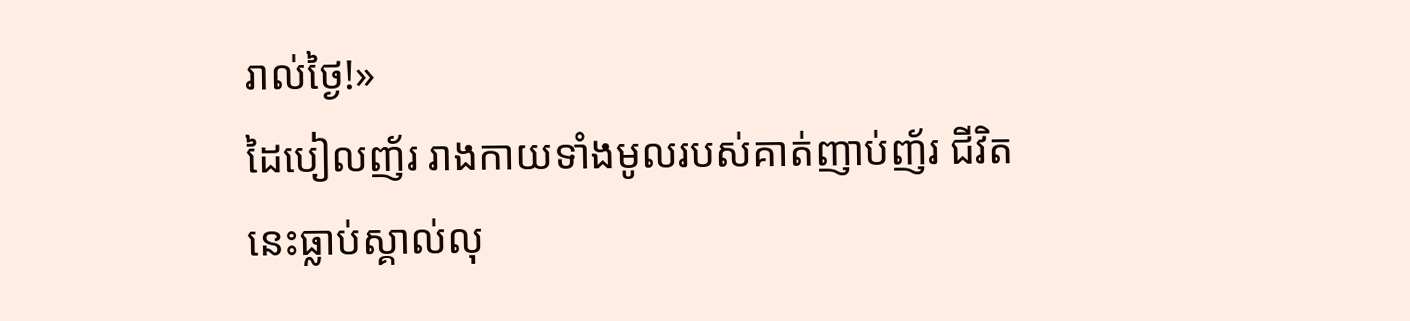រាល់ថ្ងៃ!»
ដៃបៀលញ័រ រាងកាយទាំងមូលរបស់គាត់ញាប់ញ័រ ជីវិតនេះធ្លាប់ស្គាល់លុ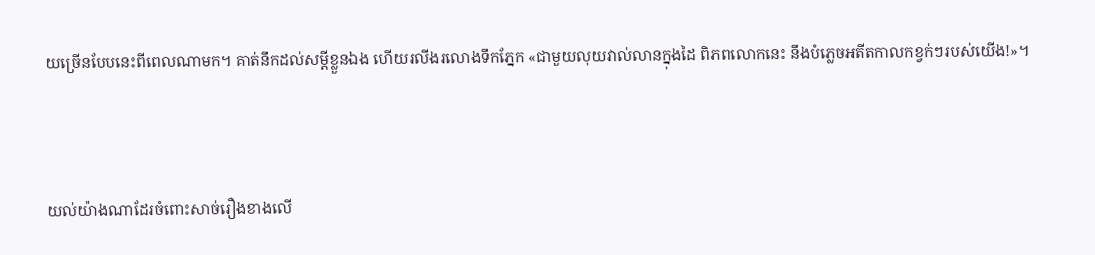យច្រើនបែបនេះពីពេលណាមក។ គាត់នឹកដល់សម្តីខ្លួនឯង ហើយរលីងរលោងទឹកភ្នែក «ជាមួយលុយវាល់លានក្នុងដៃ ពិភពលោកនេះ នឹងបំភ្លេចអតីតកាលកខ្វក់ៗរបស់យើង!»។



យល់យ៉ាងណាដែរចំពោះសាច់រឿងខាងលើ